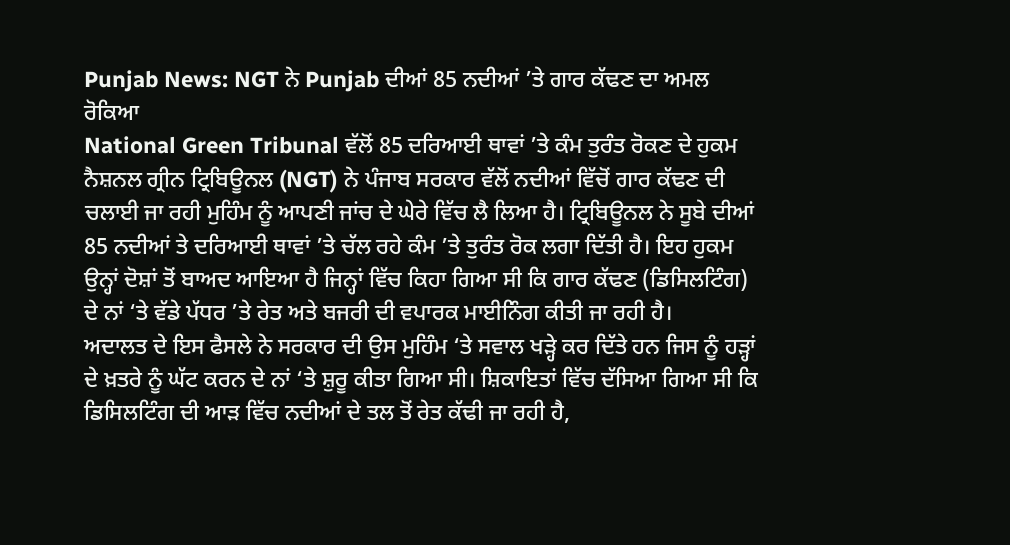Punjab News: NGT ਨੇ Punjab ਦੀਆਂ 85 ਨਦੀਆਂ ’ਤੇ ਗਾਰ ਕੱਢਣ ਦਾ ਅਮਲ ਰੋਕਿਆ
National Green Tribunal ਵੱਲੋਂ 85 ਦਰਿਆਈ ਥਾਵਾਂ ’ਤੇ ਕੰਮ ਤੁਰੰਤ ਰੋਕਣ ਦੇ ਹੁਕਮ
ਨੈਸ਼ਨਲ ਗ੍ਰੀਨ ਟ੍ਰਿਬਿਊਨਲ (NGT) ਨੇ ਪੰਜਾਬ ਸਰਕਾਰ ਵੱਲੋਂ ਨਦੀਆਂ ਵਿੱਚੋਂ ਗਾਰ ਕੱਢਣ ਦੀ ਚਲਾਈ ਜਾ ਰਹੀ ਮੁਹਿੰਮ ਨੂੰ ਆਪਣੀ ਜਾਂਚ ਦੇ ਘੇਰੇ ਵਿੱਚ ਲੈ ਲਿਆ ਹੈ। ਟ੍ਰਿਬਿਊਨਲ ਨੇ ਸੂਬੇ ਦੀਆਂ 85 ਨਦੀਆਂ ਤੇ ਦਰਿਆਈ ਥਾਵਾਂ ’ਤੇ ਚੱਲ ਰਹੇ ਕੰਮ ’ਤੇ ਤੁਰੰਤ ਰੋਕ ਲਗਾ ਦਿੱਤੀ ਹੈ। ਇਹ ਹੁਕਮ ਉਨ੍ਹਾਂ ਦੋਸ਼ਾਂ ਤੋਂ ਬਾਅਦ ਆਇਆ ਹੈ ਜਿਨ੍ਹਾਂ ਵਿੱਚ ਕਿਹਾ ਗਿਆ ਸੀ ਕਿ ਗਾਰ ਕੱਢਣ (ਡਿਸਿਲਟਿੰਗ) ਦੇ ਨਾਂ ‘ਤੇ ਵੱਡੇ ਪੱਧਰ ’ਤੇ ਰੇਤ ਅਤੇ ਬਜਰੀ ਦੀ ਵਪਾਰਕ ਮਾਈਨਿੰਗ ਕੀਤੀ ਜਾ ਰਹੀ ਹੈ।
ਅਦਾਲਤ ਦੇ ਇਸ ਫੈਸਲੇ ਨੇ ਸਰਕਾਰ ਦੀ ਉਸ ਮੁਹਿੰਮ ‘ਤੇ ਸਵਾਲ ਖੜ੍ਹੇ ਕਰ ਦਿੱਤੇ ਹਨ ਜਿਸ ਨੂੰ ਹੜ੍ਹਾਂ ਦੇ ਖ਼ਤਰੇ ਨੂੰ ਘੱਟ ਕਰਨ ਦੇ ਨਾਂ ‘ਤੇ ਸ਼ੁਰੂ ਕੀਤਾ ਗਿਆ ਸੀ। ਸ਼ਿਕਾਇਤਾਂ ਵਿੱਚ ਦੱਸਿਆ ਗਿਆ ਸੀ ਕਿ ਡਿਸਿਲਟਿੰਗ ਦੀ ਆੜ ਵਿੱਚ ਨਦੀਆਂ ਦੇ ਤਲ ਤੋਂ ਰੇਤ ਕੱਢੀ ਜਾ ਰਹੀ ਹੈ,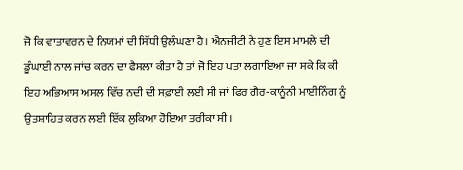ਜੋ ਕਿ ਵਾਤਾਵਰਨ ਦੇ ਨਿਯਮਾਂ ਦੀ ਸਿੱਧੀ ਉਲੰਘਣਾ ਹੈ। ਐਨਜੀਟੀ ਨੇ ਹੁਣ ਇਸ ਮਾਮਲੇ ਦੀ ਡੂੰਘਾਈ ਨਾਲ ਜਾਂਚ ਕਰਨ ਦਾ ਫੈਸਲਾ ਕੀਤਾ ਹੈ ਤਾਂ ਜੋ ਇਹ ਪਤਾ ਲਗਾਇਆ ਜਾ ਸਕੇ ਕਿ ਕੀ ਇਹ ਅਭਿਆਸ ਅਸਲ ਵਿੱਚ ਨਦੀ ਦੀ ਸਫ਼ਾਈ ਲਈ ਸੀ ਜਾਂ ਫਿਰ ਗੈਰ-ਕਾਨੂੰਨੀ ਮਾਈਨਿੰਗ ਨੂੰ ਉਤਸ਼ਾਹਿਤ ਕਰਨ ਲਈ ਇੱਕ ਲੁਕਿਆ ਹੋਇਆ ਤਰੀਕਾ ਸੀ।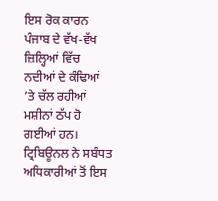ਇਸ ਰੋਕ ਕਾਰਨ ਪੰਜਾਬ ਦੇ ਵੱਖ-ਵੱਖ ਜ਼ਿਲ੍ਹਿਆਂ ਵਿੱਚ ਨਦੀਆਂ ਦੇ ਕੰਢਿਆਂ ’ਤੇ ਚੱਲ ਰਹੀਆਂ ਮਸ਼ੀਨਾਂ ਠੱਪ ਹੋ ਗਈਆਂ ਹਨ। ਟ੍ਰਿਬਿਊਨਲ ਨੇ ਸਬੰਧਤ ਅਧਿਕਾਰੀਆਂ ਤੋਂ ਇਸ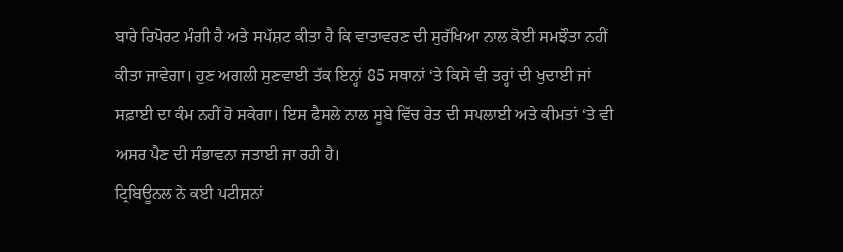ਬਾਰੇ ਰਿਪੋਰਟ ਮੰਗੀ ਹੈ ਅਤੇ ਸਪੱਸ਼ਟ ਕੀਤਾ ਹੈ ਕਿ ਵਾਤਾਵਰਣ ਦੀ ਸੁਰੱਖਿਆ ਨਾਲ ਕੋਈ ਸਮਝੌਤਾ ਨਹੀਂ ਕੀਤਾ ਜਾਵੇਗਾ। ਹੁਣ ਅਗਲੀ ਸੁਣਵਾਈ ਤੱਕ ਇਨ੍ਹਾਂ 85 ਸਥਾਨਾਂ ‘ਤੇ ਕਿਸੇ ਵੀ ਤਰ੍ਹਾਂ ਦੀ ਖੁਦਾਈ ਜਾਂ ਸਫ਼ਾਈ ਦਾ ਕੰਮ ਨਹੀਂ ਹੋ ਸਕੇਗਾ। ਇਸ ਫੈਸਲੇ ਨਾਲ ਸੂਬੇ ਵਿੱਚ ਰੇਤ ਦੀ ਸਪਲਾਈ ਅਤੇ ਕੀਮਤਾਂ ‘ਤੇ ਵੀ ਅਸਰ ਪੈਣ ਦੀ ਸੰਭਾਵਨਾ ਜਤਾਈ ਜਾ ਰਹੀ ਹੈ।
ਟ੍ਰਿਬਿਊਨਲ ਨੇ ਕਈ ਪਟੀਸ਼ਨਾਂ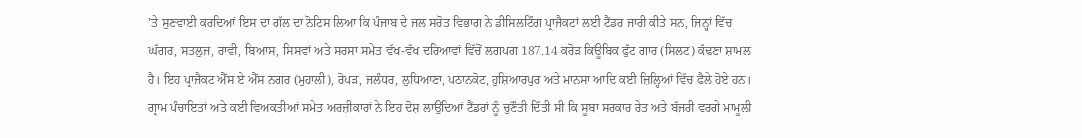’ਤੇ ਸੁਣਵਾਈ ਕਰਦਿਆਂ ਇਸ ਦਾ ਗੱਲ ਦਾ ਨੋਟਿਸ ਲਿਆ ਕਿ ਪੰਜਾਬ ਦੇ ਜਲ ਸਰੋਤ ਵਿਭਾਗ ਨੇ ਡੀਸਿਲਟਿੰਗ ਪ੍ਰਾਜੈਕਟਾਂ ਲਈ ਟੈਂਡਰ ਜਾਰੀ ਕੀਤੇ ਸਨ, ਜਿਨ੍ਹਾਂ ਵਿੱਚ ਘੱਗਰ, ਸਤਲੁਜ, ਰਾਵੀ, ਬਿਆਸ, ਸਿਸਵਾਂ ਅਤੇ ਸਰਸਾ ਸਮੇਤ ਵੱਖ-ਵੱਖ ਦਰਿਆਵਾਂ ਵਿੱਚੋਂ ਲਗਪਗ 187.14 ਕਰੋੜ ਕਿਊਬਿਕ ਫੁੱਟ ਗਾਰ (ਸਿਲਟ) ਕੱਢਣਾ ਸ਼ਾਮਲ ਹੈ। ਇਹ ਪ੍ਰਾਜੈਕਟ ਐੱਸ ਏ ਐੱਸ ਨਗਰ (ਮੁਹਾਲੀ), ਰੋਪੜ, ਜਲੰਧਰ, ਲੁਧਿਆਣਾ, ਪਠਾਨਕੋਟ, ਹੁਸ਼ਿਆਰਪੁਰ ਅਤੇ ਮਾਨਸਾ ਆਦਿ ਕਈ ਜ਼ਿਲ੍ਹਿਆਂ ਵਿੱਚ ਫੈਲੇ ਹੋਏ ਹਨ।
ਗ੍ਰਾਮ ਪੰਚਾਇਤਾਂ ਅਤੇ ਕਈ ਵਿਅਕਤੀਆਂ ਸਮੇਤ ਅਰਜ਼ੀਕਾਰਾਂ ਨੇ ਇਹ ਦੋਸ਼ ਲਾਉਂਦਿਆਂ ਟੈਂਡਰਾਂ ਨੂੰ ਚੁਣੌਤੀ ਦਿੱਤੀ ਸੀ ਕਿ ਸੂਬਾ ਸਰਕਾਰ ਰੇਤ ਅਤੇ ਬੱਜਰੀ ਵਰਗੇ ਮਾਮੂਲੀ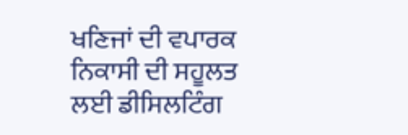ਖਣਿਜਾਂ ਦੀ ਵਪਾਰਕ ਨਿਕਾਸੀ ਦੀ ਸਹੂਲਤ ਲਈ ਡੀਸਿਲਟਿੰਗ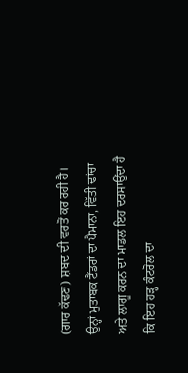(ਗਾਰ ਕੱਢਣ) ਸ਼ਬਦ ਦੀ ਵਰਤੋਂ ਕਰ ਰਹੀ ਹੈ। ਉਨ੍ਹਾਂ ਮੁਤਾਬਕ ਟੈਂਡਰਾਂ ਦਾ ਪੈਮਾਨਾ, ਵਿੱਤੀ ਢਾਂਚਾ ਅਤੇ ਲਾਗੂ ਕਰਨ ਦਾ ਮਾਡਲ ਇਹ ਦਰਸਾਉਂਦਾ ਹੈ ਕਿ ਇਹ ਹੜ੍ਹ ਕੰਟਰੋਲ ਦਾ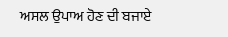ਅਸਲ ਉਪਾਅ ਹੋਣ ਦੀ ਬਜਾਏ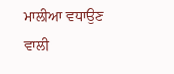ਮਾਲੀਆ ਵਧਾਉਣ ਵਾਲੀ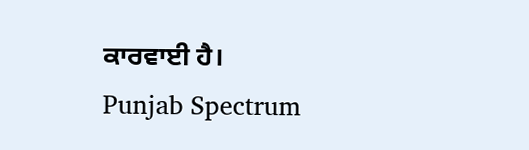ਕਾਰਵਾਈ ਹੈ।
Punjab Spectrum